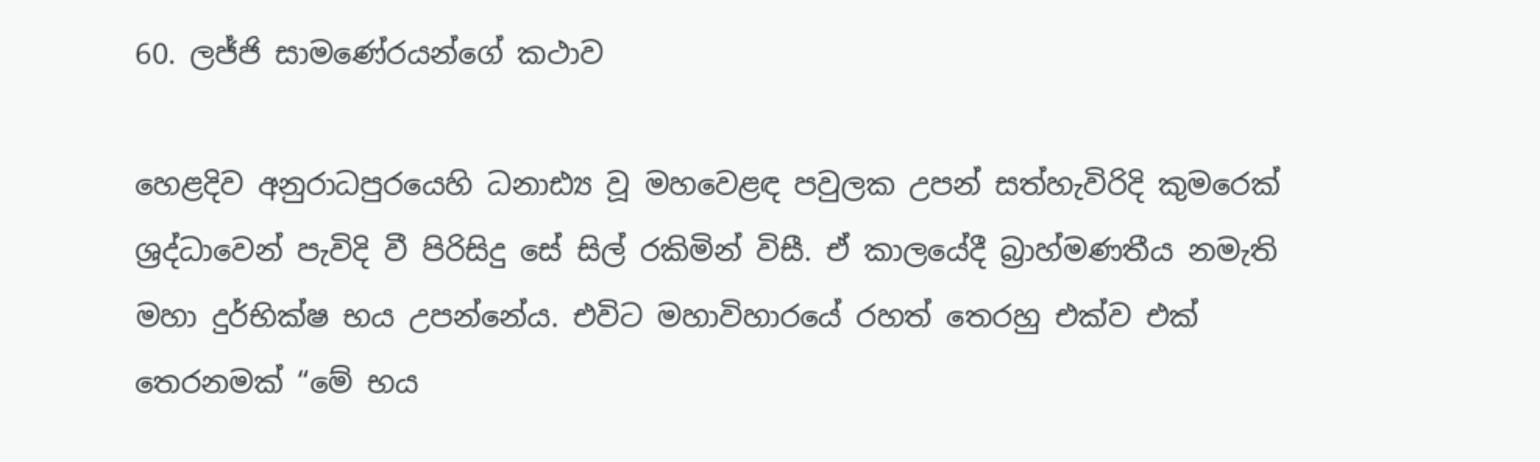60. ලජ්ජි සාමණේරයන්ගේ කථාව

හෙළදිව අනුරාධපුරයෙහි ධනාඪ්‍ය වූ මහවෙළඳ පවුලක උපන් සත්හැවිරිදි කුමරෙක් ශ්‍රද්ධාවෙන් පැවිදි වී පිරිසිදු සේ සිල් රකිමින් විසී. ඒ කාලයේදී බ්‍රාහ්මණතීය නමැති මහා දුර්භික්ෂ භය උපන්නේය. එවිට මහාවිහාරයේ රහත් තෙරහු එක්ව එක් තෙරනමක් “මේ භය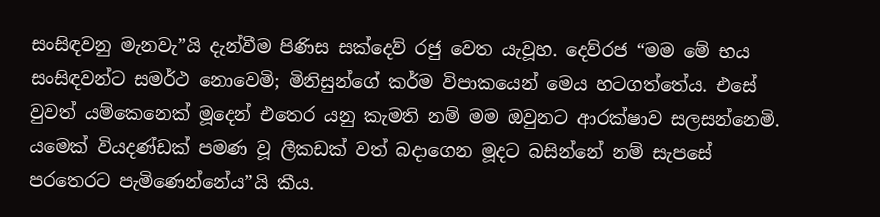සංසිඳවනු මැනවැ”යි දැන්වීම පිණිස සක්දෙව් රජු වෙත යැවූහ. දෙව්රජ “මම මේ භය සංසිඳවන්ට සමර්ථ නොවෙමි; මිනිසුන්ගේ කර්ම විපාකයෙන් මෙය හටගත්තේය. එසේ වුවත් යම්කෙනෙක් මූදෙන් එතෙර යනු කැමති නම් මම ඔවුනට ආරක්ෂාව සලසන්නෙමි. යමෙක් වියදණ්ඩක් පමණ වූ ලීකඩක් වත් බදාගෙන මූදට බසින්නේ නම් සැපසේ පරතෙරට පැමිණෙන්නේය”යි කීය.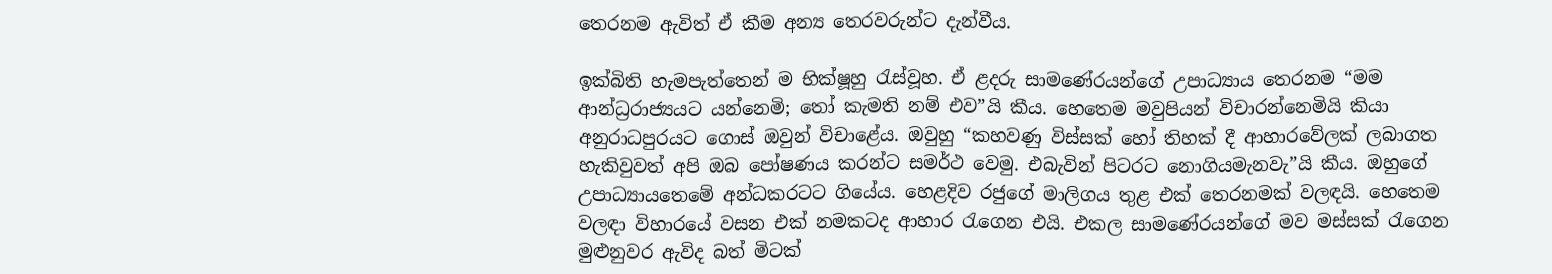තෙරනම ඇවිත් ඒ කීම අන්‍ය තෙරවරුන්ට දැන්වීය.

ඉක්බිති හැමපැත්තෙන් ම භික්ෂූහු රැස්වූහ. ඒ ළදරු සාමණේරයන්ගේ උපාධ්‍යාය තෙරනම “මම ආන්ධ්‍ර‍රාජ්‍යයට යන්නෙමි; තෝ කැමති නම් එව”යි කීය. හෙතෙම මවුපියන් විචාරන්නෙමියි කියා අනුරාධපුරයට ගොස් ඔවුන් විචාළේය. ඔවුහු “කහවණු විස්සක් හෝ තිහක් දී ආහාරවේලක් ලබාගත හැකිවුවත් අපි ඔබ පෝෂණය කරන්ට සමර්ථ වෙමු. එබැවින් පිටරට නොගියමැනවැ”යි කීය. ඔහුගේ උපාධ්‍යායතෙමේ අන්ධකරටට ගියේය. හෙළදිව රජුගේ මාලිගය තුළ එක් තෙරනමක් වලඳයි. හෙතෙම වලඳා විහාරයේ වසන එක් නමකටද ආහාර රැගෙන එයි. එකල සාමණේරයන්ගේ මව මස්සක් රැගෙන මුළුනුවර ඇවිද බත් මිටක්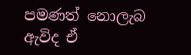පමණත් නොලැබ ඇවිද ඒ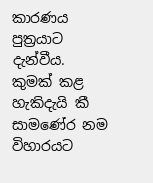කාරණය පුත්‍ර‍යාට දැන්වීය. කුමක් කළ හැකිදැයි කී සාමණේර නම විහාරයට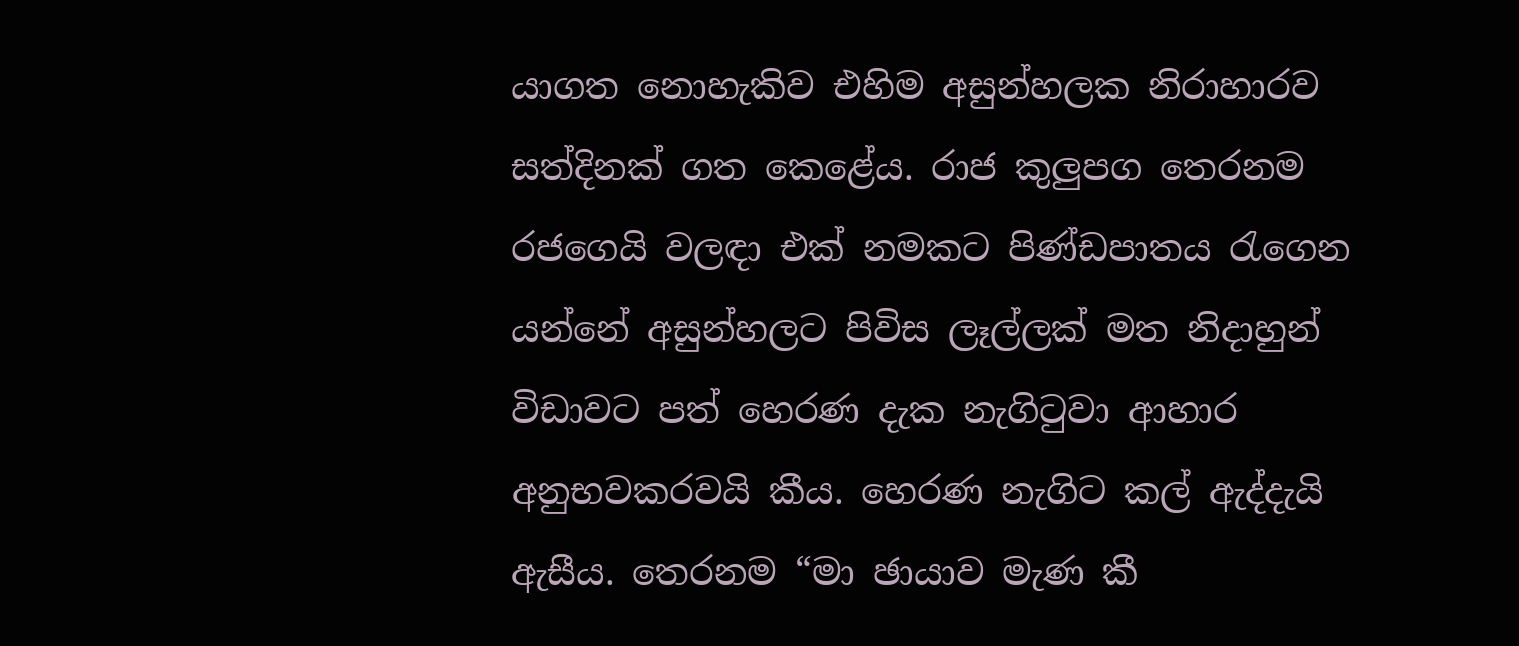යාගත නොහැකිව එහිම අසුන්හලක නිරාහාරව සත්දිනක් ගත කෙළේය. රාජ කුලුපග තෙරනම රජගෙයි වලඳා එක් නමකට පිණ්ඩපාතය රැගෙන යන්නේ අසුන්හලට පිවිස ලෑල්ලක් මත නිදාහුන් විඩාවට පත් හෙරණ දැක නැගිටුවා ආහාර අනුභවකරවයි කීය. හෙරණ නැගිට කල් ඇද්දැයි ඇසීය. තෙරනම “මා ඡායාව මැණ කී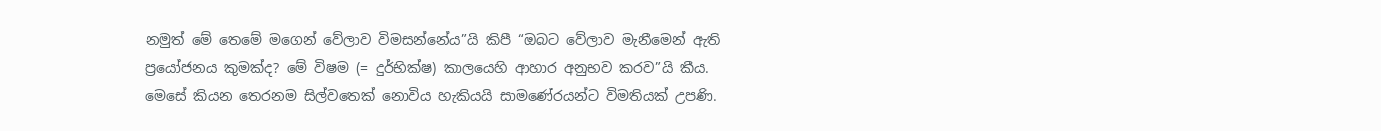නමුත් මේ තෙමේ මගෙන් වේලාව විමසන්නේය”යි කිපී “ඔබට වේලාව මැනීමෙන් ඇති ප්‍රයෝජනය කුමක්ද? මේ විෂම (= දුර්භික්ෂ) කාලයෙහි ආහාර අනුභව කරව”යි කීය. මෙසේ කියන තෙරනම සිල්වතෙක් නොවිය හැකියයි සාමණේරයන්ට විමතියක් උපණි.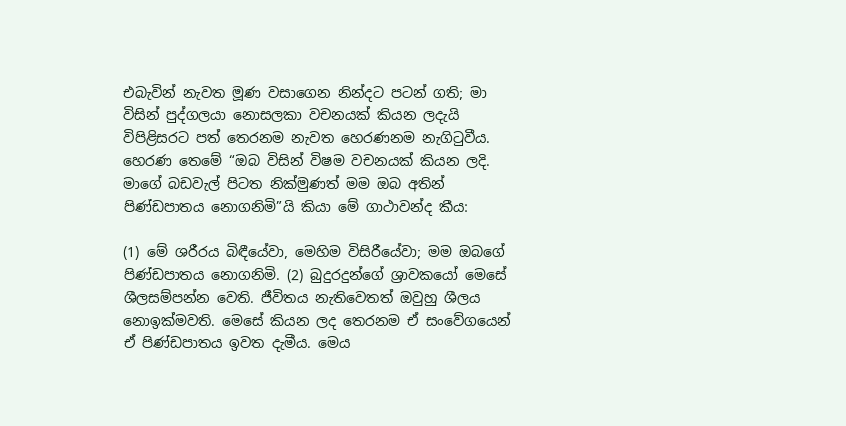එබැවින් නැවත මූණ වසාගෙන නින්දට පටන් ගති; මා විසින් පුද්ගලයා නොසලකා වචනයක් කියන ලදැයි විපිළිසරට පත් තෙරනම නැවත හෙරණනම නැගිටුවීය. හෙරණ තෙමේ “ඔබ විසින් විෂම වචනයක් කියන ලදි. මාගේ බඩවැල් පිටත නික්මුණත් මම ඔබ අතින් පිණ්ඩපාතය නොගනිමි”යි කියා මේ ගාථාවන්ද කීය:

(1) මේ ශරීරය බිඳීයේවා, මෙහිම විසිරීයේවා; මම ඔබගේ පිණ්ඩපාතය නොගනිමි. (2) බුදුරදුන්ගේ ශ්‍රාවකයෝ මෙසේ ශීලසම්පන්න වෙති. ජීවිතය නැතිවෙතත් ඔවුහු ශීලය නොඉක්මවති. මෙසේ කියන ලද තෙරනම ඒ සංවේගයෙන් ඒ පිණ්ඩපාතය ඉවත දැමීය. මෙය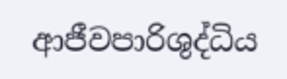ආජීවපාරිශුද්ධිය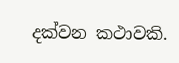දක්වන කථාවකි.